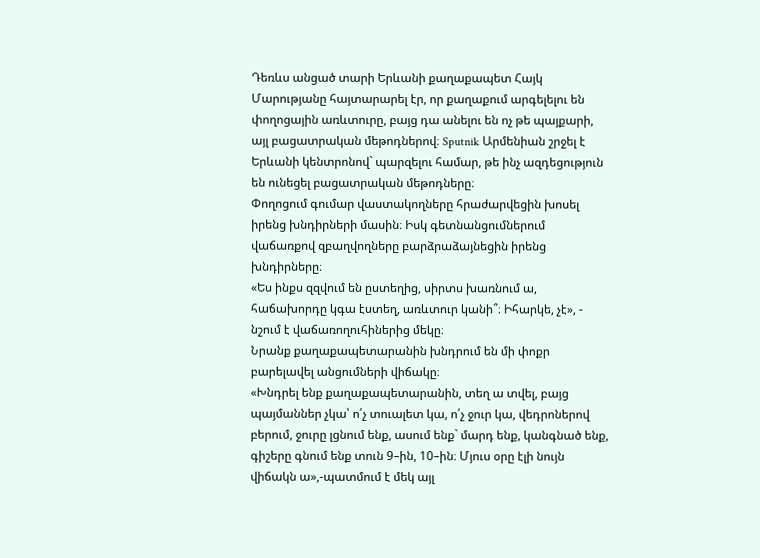Դեռևս անցած տարի Երևանի քաղաքապետ Հայկ Մարությանը հայտարարել էր, որ քաղաքում արգելելու են փողոցային առևտուրը, բայց դա անելու են ոչ թե պայքարի, այլ բացատրական մեթոդներով։ Sputnik Արմենիան շրջել է Երևանի կենտրոնով` պարզելու համար, թե ինչ ազդեցություն են ունեցել բացատրական մեթոդները։
Փողոցում գումար վաստակողները հրաժարվեցին խոսել իրենց խնդիրների մասին։ Իսկ գետնանցումներում վաճառքով զբաղվողները բարձրաձայնեցին իրենց խնդիրները։
«Ես ինքս զզվում են ըստեղից, սիրտս խառնում ա, հաճախորդը կգա էստեղ, առևտուր կանի՞։ Իհարկե, չէ», - նշում է վաճառողուհիներից մեկը։
Նրանք քաղաքապետարանին խնդրում են մի փոքր բարելավել անցումների վիճակը։
«Խնդրել ենք քաղաքապետարանին, տեղ ա տվել, բայց պայմաններ չկա՝ ո՛չ տուալետ կա, ո՛չ ջուր կա, վեդրոներով բերում, ջուրը լցնում ենք, ասում ենք` մարդ ենք, կանգնած ենք, գիշերը գնում ենք տուն 9–ին, 10–ին։ Մյուս օրը էլի նույն վիճակն ա»,-պատմում է մեկ այլ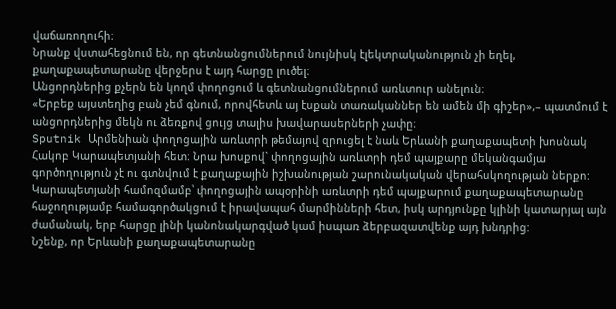վաճառողուհի։
Նրանք վստահեցնում են, որ գետնանցումներում նույնիսկ էլեկտրականություն չի եղել, քաղաքապետարանը վերջերս է այդ հարցը լուծել։
Անցորդներից քչերն են կողմ փողոցում և գետնանցումներում առևտուր անելուն։
«Երբեք այստեղից բան չեմ գնում, որովհետև այ էսքան տառականներ են ամեն մի գիշեր»,– պատմում է անցորդներից մեկն ու ձեռքով ցույց տալիս խավարասերների չափը։
Sputnik Արմենիան փողոցային առևտրի թեմայով զրուցել է նաև Երևանի քաղաքապետի խոսնակ Հակոբ Կարապետյանի հետ։ Նրա խոսքով` փողոցային առևտրի դեմ պայքարը մեկանգամյա գործողություն չէ ու գտնվում է քաղաքային իշխանության շարունակական վերահսկողության ներքո: Կարապետյանի համոզմամբ՝ փողոցային ապօրինի առևտրի դեմ պայքարում քաղաքապետարանը հաջողությամբ համագործակցում է իրավապահ մարմինների հետ, իսկ արդյունքը կլինի կատարյալ այն ժամանակ, երբ հարցը լինի կանոնակարգված կամ իսպառ ձերբազատվենք այդ խնդրից:
Նշենք, որ Երևանի քաղաքապետարանը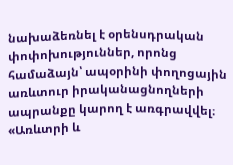նախաձեռնել է օրենսդրական փոփոխություններ, որոնց համաձայն՝ ապօրինի փողոցային առևտուր իրականացնողների ապրանքը կարող է առգրավվել։
«Առևտրի և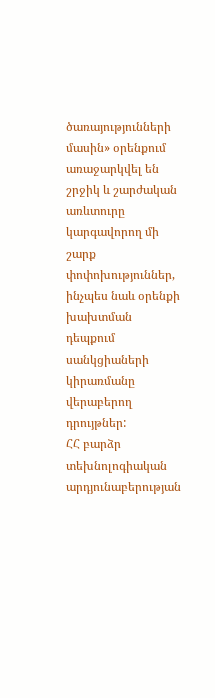ծառայությունների մասին» օրենքում առաջարկվել են շրջիկ և շարժական առևտուրը կարգավորող մի շարք փոփոխություններ, ինչպես նաև օրենքի խախտման դեպքում սանկցիաների կիրառմանը վերաբերող դրույթներ:
ՀՀ բարձր տեխնոլոգիական արդյունաբերության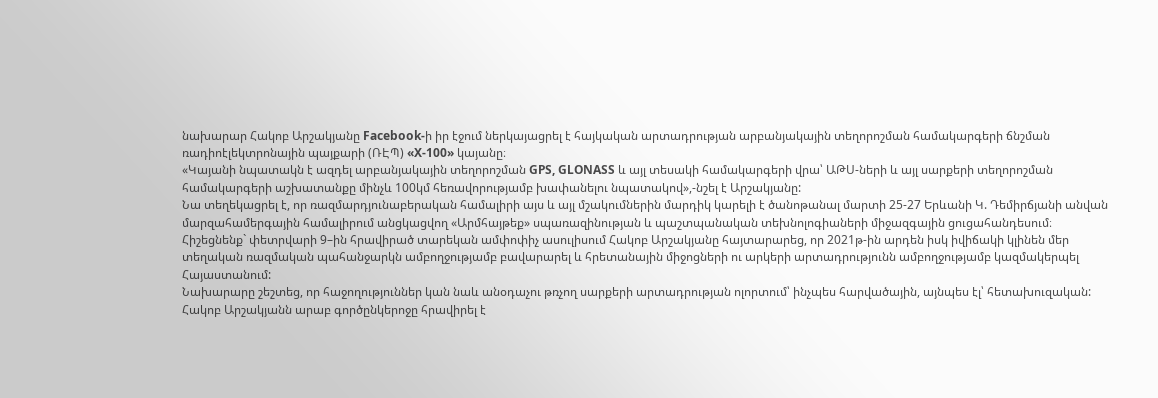նախարար Հակոբ Արշակյանը Facebook-ի իր էջում ներկայացրել է հայկական արտադրության արբանյակային տեղորոշման համակարգերի ճնշման ռադիոէլեկտրոնային պայքարի (ՌԷՊ) «X-100» կայանը։
«Կայանի նպատակն է ազդել արբանյակային տեղորոշման GPS, GLONASS և այլ տեսակի համակարգերի վրա՝ ԱԹՍ-ների և այլ սարքերի տեղորոշման համակարգերի աշխատանքը մինչև 100կմ հեռավորությամբ խափանելու նպատակով»,-նշել է Արշակյանը:
Նա տեղեկացրել է, որ ռազմարդյունաբերական համալիրի այս և այլ մշակումներին մարդիկ կարելի է ծանոթանալ մարտի 25-27 Երևանի Կ. Դեմիրճյանի անվան մարզահամերգային համալիրում անցկացվող «Արմհայթեք» սպառազինության և պաշտպանական տեխնոլոգիաների միջազգային ցուցահանդեսում։
Հիշեցնենք` փետրվարի 9–ին հրավիրած տարեկան ամփոփիչ ասուլիսում Հակոբ Արշակյանը հայտարարեց, որ 2021թ-ին արդեն իսկ իվիճակի կլինեն մեր տեղական ռազմական պահանջարկն ամբողջությամբ բավարարել և հրետանային միջոցների ու արկերի արտադրությունն ամբողջությամբ կազմակերպել Հայաստանում:
Նախարարը շեշտեց, որ հաջողություններ կան նաև անօդաչու թռչող սարքերի արտադրության ոլորտում՝ ինչպես հարվածային, այնպես էլ՝ հետախուզական:
Հակոբ Արշակյանն արաբ գործընկերոջը հրավիրել է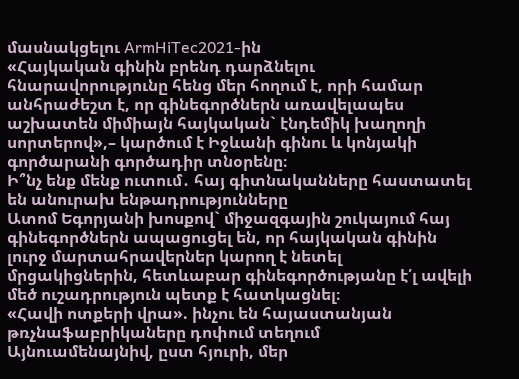մասնակցելու ArmHiTec2021-ին
«Հայկական գինին բրենդ դարձնելու հնարավորությունը հենց մեր հողում է, որի համար անհրաժեշտ է, որ գինեգործներն առավելապես աշխատեն միմիայն հայկական` էնդեմիկ խաղողի սորտերով»,– կարծում է Իջևանի գինու և կոնյակի գործարանի գործադիր տնօրենը։
Ի՞նչ ենք մենք ուտում․ հայ գիտնականները հաստատել են անուրախ ենթադրությունները
Ատոմ Եգորյանի խոսքով` միջազգային շուկայում հայ գինեգործներն ապացուցել են, որ հայկական գինին լուրջ մարտահրավերներ կարող է նետել մրցակիցներին, հետևաբար գինեգործությանը է՛լ ավելի մեծ ուշադրություն պետք է հատկացնել։
«Հավի ոտքերի վրա». ինչու են հայաստանյան թռչնաֆաբրիկաները դոփում տեղում
Այնուամենայնիվ, ըստ հյուրի, մեր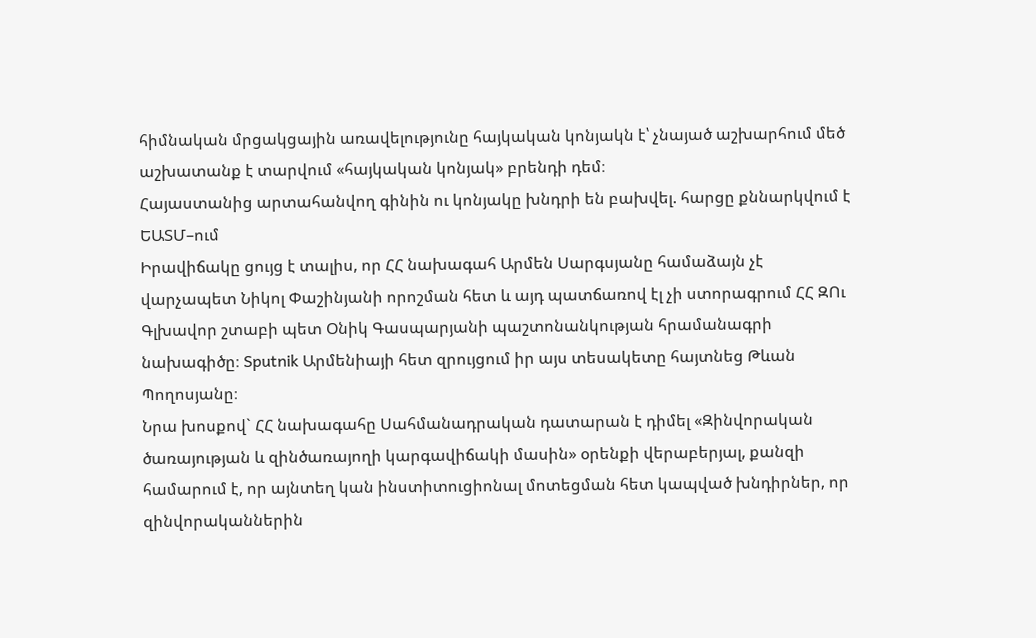հիմնական մրցակցային առավելությունը հայկական կոնյակն է՝ չնայած աշխարհում մեծ աշխատանք է տարվում «հայկական կոնյակ» բրենդի դեմ։
Հայաստանից արտահանվող գինին ու կոնյակը խնդրի են բախվել. հարցը քննարկվում է ԵԱՏՄ–ում
Իրավիճակը ցույց է տալիս, որ ՀՀ նախագահ Արմեն Սարգսյանը համաձայն չէ վարչապետ Նիկոլ Փաշինյանի որոշման հետ և այդ պատճառով էլ չի ստորագրում ՀՀ ԶՈւ Գլխավոր շտաբի պետ Օնիկ Գասպարյանի պաշտոնանկության հրամանագրի նախագիծը։ Sputnik Արմենիայի հետ զրույցում իր այս տեսակետը հայտնեց Թևան Պողոսյանը։
Նրա խոսքով` ՀՀ նախագահը Սահմանադրական դատարան է դիմել «Զինվորական ծառայության և զինծառայողի կարգավիճակի մասին» օրենքի վերաբերյալ, քանզի համարում է, որ այնտեղ կան ինստիտուցիոնալ մոտեցման հետ կապված խնդիրներ, որ զինվորականներին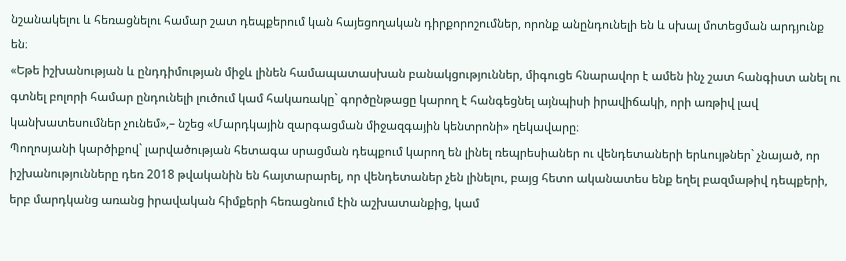նշանակելու և հեռացնելու համար շատ դեպքերում կան հայեցողական դիրքորոշումներ, որոնք անընդունելի են և սխալ մոտեցման արդյունք են։
«Եթե իշխանության և ընդդիմության միջև լինեն համապատասխան բանակցություններ, միգուցե հնարավոր է ամեն ինչ շատ հանգիստ անել ու գտնել բոլորի համար ընդունելի լուծում կամ հակառակը` գործընթացը կարող է հանգեցնել այնպիսի իրավիճակի, որի առթիվ լավ կանխատեսումներ չունեմ»,– նշեց «Մարդկային զարգացման միջազգային կենտրոնի» ղեկավարը։
Պողոսյանի կարծիքով` լարվածության հետագա սրացման դեպքում կարող են լինել ռեպրեսիաներ ու վենդետաների երևույթներ` չնայած, որ իշխանությունները դեռ 2018 թվականին են հայտարարել, որ վենդետաներ չեն լինելու, բայց հետո ականատես ենք եղել բազմաթիվ դեպքերի, երբ մարդկանց առանց իրավական հիմքերի հեռացնում էին աշխատանքից, կամ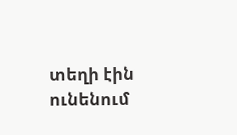տեղի էին ունենում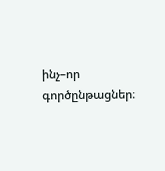ինչ–որ գործընթացներ։